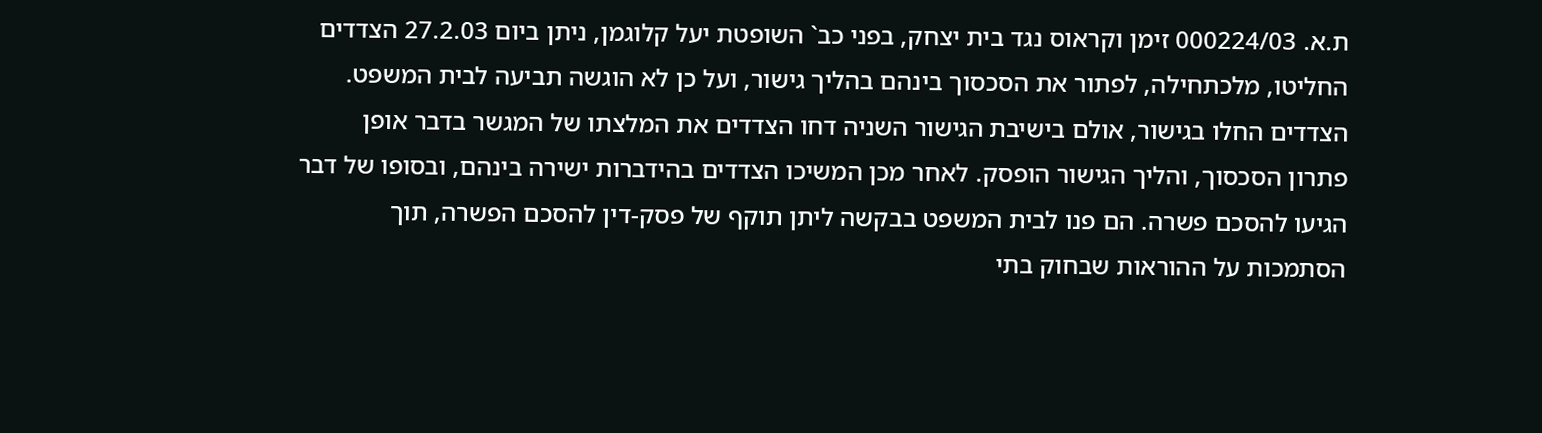ת.א. 000224/03 זימן וקראוס נגד בית יצחק, בפני כב` השופטת יעל קלוגמן, ניתן ביום 27.2.03 הצדדים החליטו, מלכתחילה, לפתור את הסכסוך בינהם בהליך גישור, ועל כן לא הוגשה תביעה לבית המשפט. הצדדים החלו בגישור, אולם בישיבת הגישור השניה דחו הצדדים את המלצתו של המגשר בדבר אופן פתרון הסכסוך, והליך הגישור הופסק. לאחר מכן המשיכו הצדדים בהידברות ישירה בינהם, ובסופו של דבר הגיעו להסכם פשרה. הם פנו לבית המשפט בבקשה ליתן תוקף של פסק-דין להסכם הפשרה, תוך הסתמכות על ההוראות שבחוק בתי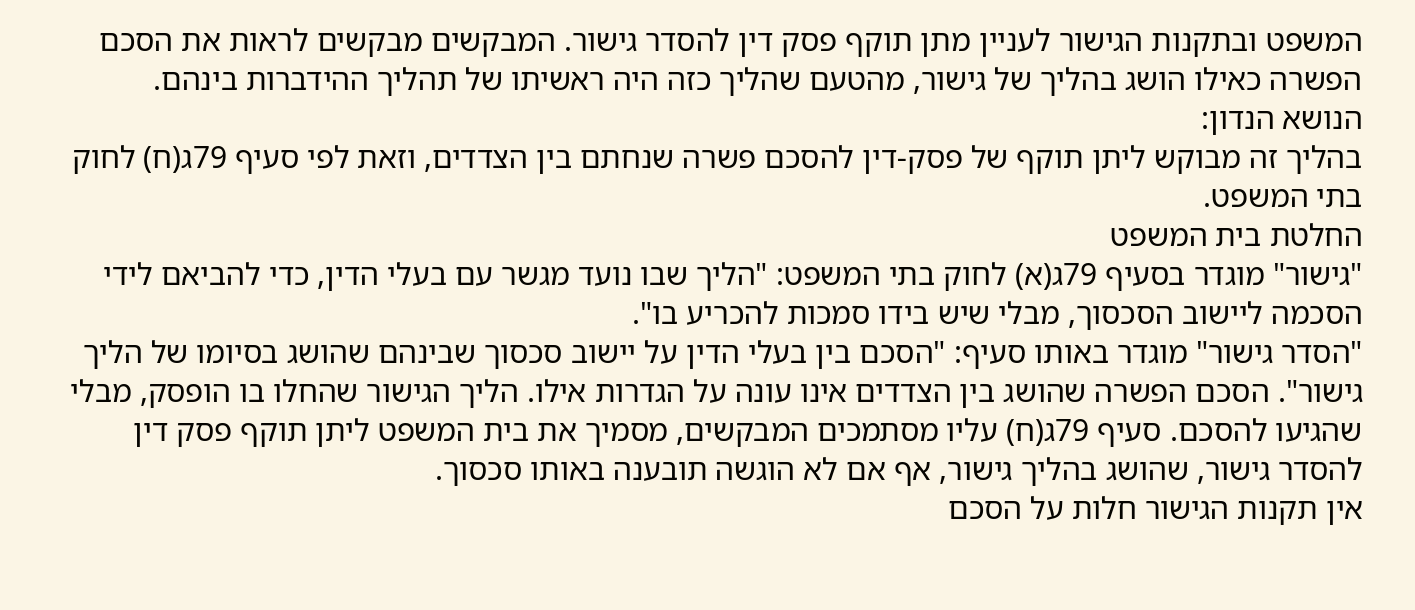המשפט ובתקנות הגישור לעניין מתן תוקף פסק דין להסדר גישור. המבקשים מבקשים לראות את הסכם הפשרה כאילו הושג בהליך של גישור, מהטעם שהליך כזה היה ראשיתו של תהליך ההידברות בינהם.
הנושא הנדון:
בהליך זה מבוקש ליתן תוקף של פסק-דין להסכם פשרה שנחתם בין הצדדים, וזאת לפי סעיף 79ג(ח) לחוק בתי המשפט.
החלטת בית המשפט
"גישור" מוגדר בסעיף 79ג(א) לחוק בתי המשפט: "הליך שבו נועד מגשר עם בעלי הדין, כדי להביאם לידי הסכמה ליישוב הסכסוך, מבלי שיש בידו סמכות להכריע בו".
"הסדר גישור" מוגדר באותו סעיף: "הסכם בין בעלי הדין על יישוב סכסוך שבינהם שהושג בסיומו של הליך גישור". הסכם הפשרה שהושג בין הצדדים אינו עונה על הגדרות אילו. הליך הגישור שהחלו בו הופסק, מבלי שהגיעו להסכם. סעיף 79ג(ח) עליו מסתמכים המבקשים, מסמיך את בית המשפט ליתן תוקף פסק דין להסדר גישור, שהושג בהליך גישור, אף אם לא הוגשה תובענה באותו סכסוך.
אין תקנות הגישור חלות על הסכם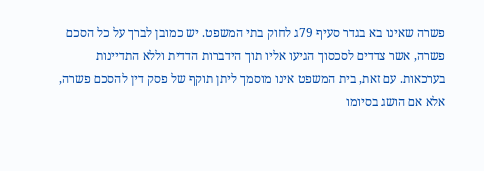פשרה שאינו בא בגדר סעיף 79ג לחוק בתי המשפט. יש כמובן לברך על כל הסכם פשרה, אשר צדדים לסכסוך הגיעו אליו תוך הידברות הדדית וללא התדיינות בערכאות. עם זאת, בית המשפט אינו מוסמך ליתן תוקף של פסק דין להסכם פשרה, אלא אם הושג בסיומו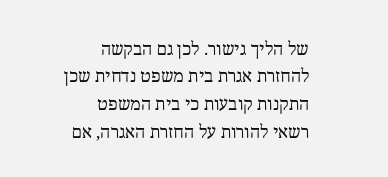של הליך גישור. לכן גם הבקשה להחזרת אגרת בית משפט נדחית שכן התקנות קובעות כי בית המשפט רשאי להורות על החזרת האגרה, אם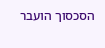הסכסוך הועבר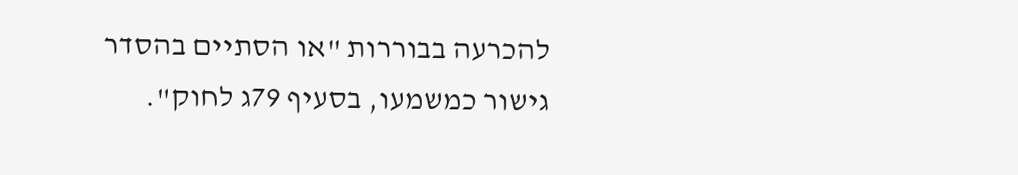להכרעה בבוררות "או הסתיים בהסדר גישור כמשמעו, בסעיף 79ג לחוק".